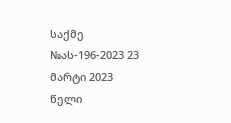საქმე №ას-196-2023 23 მარტი 2023 წელი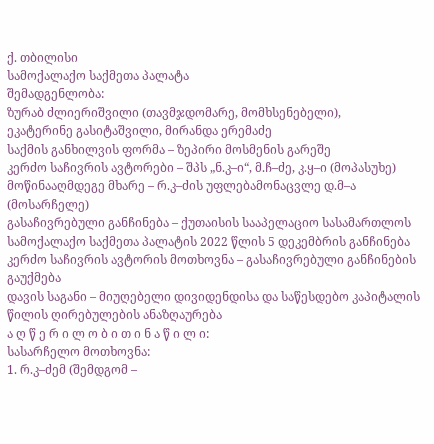ქ. თბილისი
სამოქალაქო საქმეთა პალატა
შემადგენლობა:
ზურაბ ძლიერიშვილი (თავმჯდომარე, მომხსენებელი),
ეკატერინე გასიტაშვილი, მირანდა ერემაძე
საქმის განხილვის ფორმა – ზეპირი მოსმენის გარეშე
კერძო საჩივრის ავტორები – შპს „ნ.კ–ი“, მ.ჩ–ძე, კ.ყ–ი (მოპასუხე)
მოწინააღმდეგე მხარე – რ.კ–ძის უფლებამონაცვლე დ.მ–ა (მოსარჩელე)
გასაჩივრებული განჩინება – ქუთაისის სააპელაციო სასამართლოს სამოქალაქო საქმეთა პალატის 2022 წლის 5 დეკემბრის განჩინება
კერძო საჩივრის ავტორის მოთხოვნა – გასაჩივრებული განჩინების გაუქმება
დავის საგანი – მიუღებელი დივიდენდისა და საწესდებო კაპიტალის წილის ღირებულების ანაზღაურება
ა ღ წ ე რ ი ლ ო ბ ი თ ი ნ ა წ ი ლ ი:
სასარჩელო მოთხოვნა:
1. რ.კ–ძემ (შემდგომ –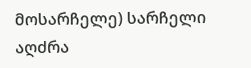მოსარჩელე) სარჩელი აღძრა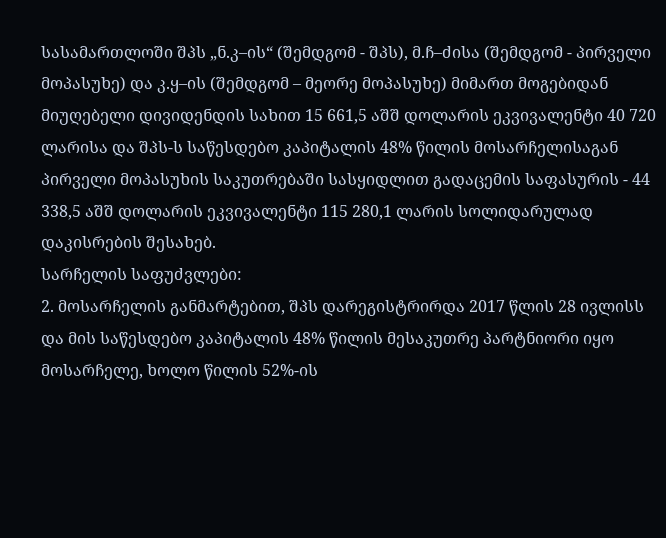სასამართლოში შპს „ნ.კ–ის“ (შემდგომ - შპს), მ.ჩ–ძისა (შემდგომ - პირველი მოპასუხე) და კ.ყ–ის (შემდგომ – მეორე მოპასუხე) მიმართ მოგებიდან მიუღებელი დივიდენდის სახით 15 661,5 აშშ დოლარის ეკვივალენტი 40 720 ლარისა და შპს-ს საწესდებო კაპიტალის 48% წილის მოსარჩელისაგან პირველი მოპასუხის საკუთრებაში სასყიდლით გადაცემის საფასურის - 44 338,5 აშშ დოლარის ეკვივალენტი 115 280,1 ლარის სოლიდარულად დაკისრების შესახებ.
სარჩელის საფუძვლები:
2. მოსარჩელის განმარტებით, შპს დარეგისტრირდა 2017 წლის 28 ივლისს და მის საწესდებო კაპიტალის 48% წილის მესაკუთრე პარტნიორი იყო მოსარჩელე, ხოლო წილის 52%-ის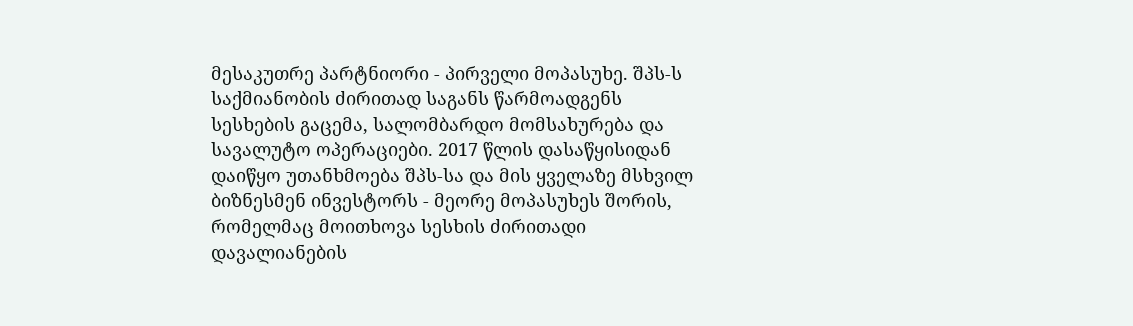მესაკუთრე პარტნიორი - პირველი მოპასუხე. შპს-ს საქმიანობის ძირითად საგანს წარმოადგენს სესხების გაცემა, სალომბარდო მომსახურება და სავალუტო ოპერაციები. 2017 წლის დასაწყისიდან დაიწყო უთანხმოება შპს-სა და მის ყველაზე მსხვილ ბიზნესმენ ინვესტორს - მეორე მოპასუხეს შორის, რომელმაც მოითხოვა სესხის ძირითადი დავალიანების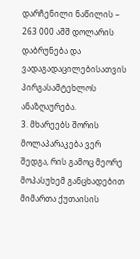დარჩენილი ნაწილის – 263 000 აშშ დოლარის დაბრუნება და ვადაგადაცილებისათვის პირგასამტეხლოს ანაზღაურება.
3. მხარეებს შორის მოლაპარაკება ვერ შედგა, რის გამოც მეორე მოპასუხემ განცხადებით მიმართა ქუთაისის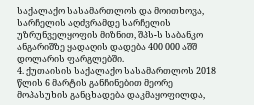საქალაქო სასამართლოს და მოითხოვა, სარჩელის აღძვრამდე სარჩელის უზრუნველყოფის მიზნით, შპს-ს საბანკო ანგარიშზე ყადაღის დადება 400 000 აშშ დოლარის ფარგლებში.
4. ქუთაისის საქალაქო სასამართლოს 2018 წლის 6 მარტის განჩინებით მეორე მოპასუხის განცხადება დაკმაყოფილდა,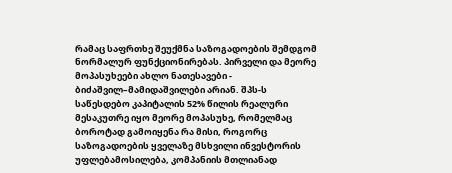რამაც საფრთხე შეუქმნა საზოგადოების შემდგომ ნორმალურ ფუნქციონირებას. პირველი და მეორე მოპასუხეები ახლო ნათესავები - ბიძაშვილ–მამიდაშვილები არიან. შპს-ს საწესდებო კაპიტალის 52% წილის რეალური მესაკუთრე იყო მეორე მოპასუხე, რომელმაც ბოროტად გამოიყენა რა მისი, როგორც საზოგადოების ყველაზე მსხვილი ინვესტორის უფლებამოსილება, კომპანიის მთლიანად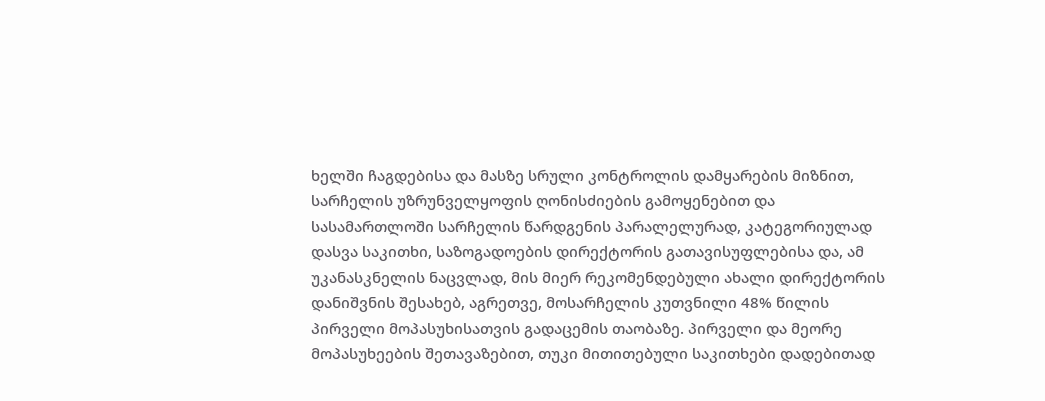ხელში ჩაგდებისა და მასზე სრული კონტროლის დამყარების მიზნით, სარჩელის უზრუნველყოფის ღონისძიების გამოყენებით და სასამართლოში სარჩელის წარდგენის პარალელურად, კატეგორიულად დასვა საკითხი, საზოგადოების დირექტორის გათავისუფლებისა და, ამ უკანასკნელის ნაცვლად, მის მიერ რეკომენდებული ახალი დირექტორის დანიშვნის შესახებ, აგრეთვე, მოსარჩელის კუთვნილი 48% წილის პირველი მოპასუხისათვის გადაცემის თაობაზე. პირველი და მეორე მოპასუხეების შეთავაზებით, თუკი მითითებული საკითხები დადებითად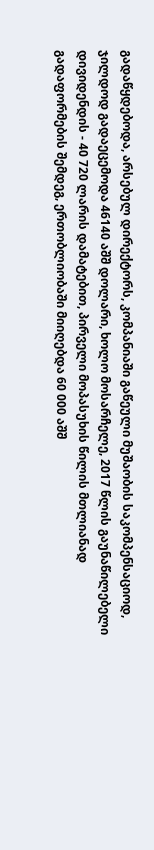გადაწყდებოდა, არსებულ დირექტორს, კომპანიაში გაწეული მუშაობის საკომპენსაციოდ, ჯილდოდ გადაეცემოდა 46140 აშშ დოლარი, ხოლო მოსარჩელე, 2017 წლის გაუნაწილებელი დივიდენდის - 40 720 ლარის დამატებით, პირველი მოპასუხის წილის მთლიანად გადაფორმების შემდეგ, ერთობლიობაში მიიღებდა 60 000 აშშ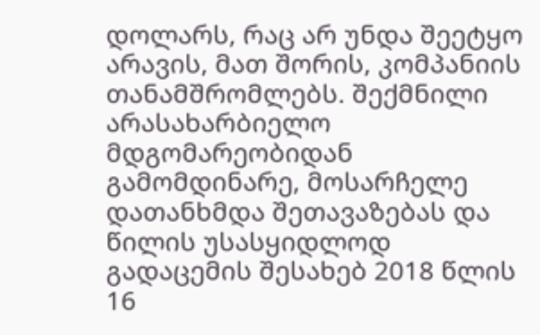დოლარს, რაც არ უნდა შეეტყო არავის, მათ შორის, კომპანიის თანამშრომლებს. შექმნილი არასახარბიელო მდგომარეობიდან გამომდინარე, მოსარჩელე დათანხმდა შეთავაზებას და წილის უსასყიდლოდ გადაცემის შესახებ 2018 წლის 16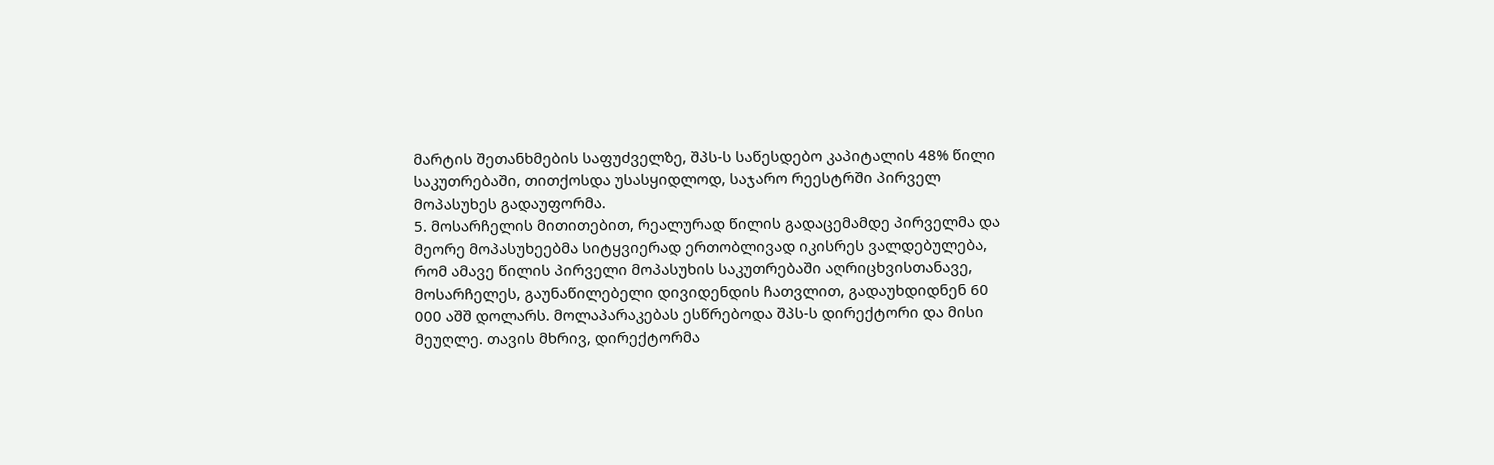მარტის შეთანხმების საფუძველზე, შპს-ს საწესდებო კაპიტალის 48% წილი საკუთრებაში, თითქოსდა უსასყიდლოდ, საჯარო რეესტრში პირველ მოპასუხეს გადაუფორმა.
5. მოსარჩელის მითითებით, რეალურად წილის გადაცემამდე პირველმა და მეორე მოპასუხეებმა სიტყვიერად ერთობლივად იკისრეს ვალდებულება, რომ ამავე წილის პირველი მოპასუხის საკუთრებაში აღრიცხვისთანავე, მოსარჩელეს, გაუნაწილებელი დივიდენდის ჩათვლით, გადაუხდიდნენ 60 000 აშშ დოლარს. მოლაპარაკებას ესწრებოდა შპს-ს დირექტორი და მისი მეუღლე. თავის მხრივ, დირექტორმა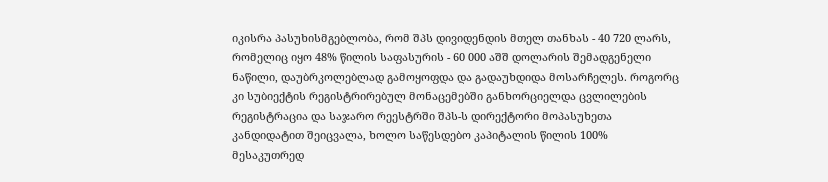იკისრა პასუხისმგებლობა, რომ შპს დივიდენდის მთელ თანხას - 40 720 ლარს, რომელიც იყო 48% წილის საფასურის - 60 000 აშშ დოლარის შემადგენელი ნაწილი, დაუბრკოლებლად გამოყოფდა და გადაუხდიდა მოსარჩელეს. როგორც კი სუბიექტის რეგისტრირებულ მონაცემებში განხორციელდა ცვლილების რეგისტრაცია და საჯარო რეესტრში შპს-ს დირექტორი მოპასუხეთა კანდიდატით შეიცვალა, ხოლო საწესდებო კაპიტალის წილის 100% მესაკუთრედ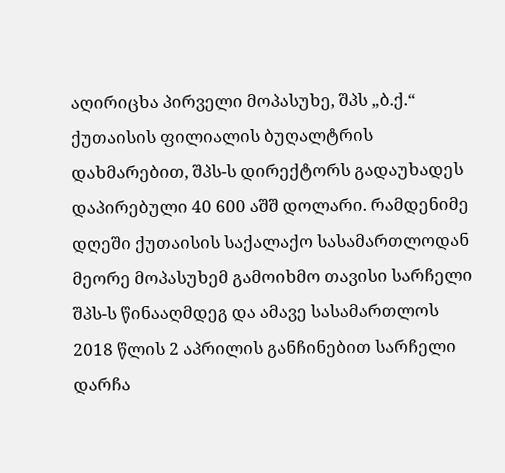აღირიცხა პირველი მოპასუხე, შპს „ბ.ქ.“ ქუთაისის ფილიალის ბუღალტრის დახმარებით, შპს-ს დირექტორს გადაუხადეს დაპირებული 40 600 აშშ დოლარი. რამდენიმე დღეში ქუთაისის საქალაქო სასამართლოდან მეორე მოპასუხემ გამოიხმო თავისი სარჩელი შპს-ს წინააღმდეგ და ამავე სასამართლოს 2018 წლის 2 აპრილის განჩინებით სარჩელი დარჩა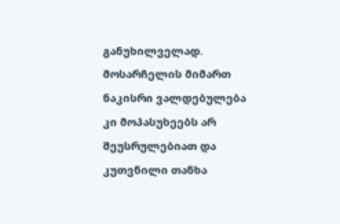განუხილველად. მოსარჩელის მიმართ ნაკისრი ვალდებულება კი მოპასუხეებს არ შეუსრულებიათ და კუთვნილი თანხა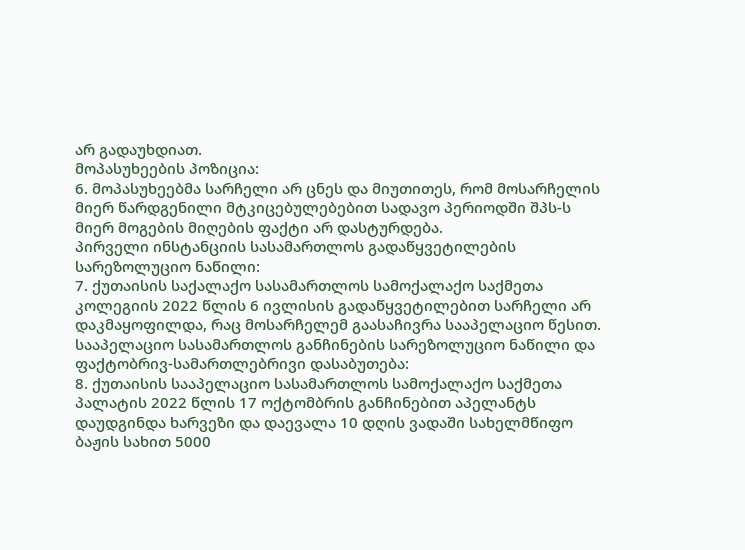არ გადაუხდიათ.
მოპასუხეების პოზიცია:
6. მოპასუხეებმა სარჩელი არ ცნეს და მიუთითეს, რომ მოსარჩელის მიერ წარდგენილი მტკიცებულებებით სადავო პერიოდში შპს-ს მიერ მოგების მიღების ფაქტი არ დასტურდება.
პირველი ინსტანციის სასამართლოს გადაწყვეტილების სარეზოლუციო ნაწილი:
7. ქუთაისის საქალაქო სასამართლოს სამოქალაქო საქმეთა კოლეგიის 2022 წლის 6 ივლისის გადაწყვეტილებით სარჩელი არ დაკმაყოფილდა, რაც მოსარჩელემ გაასაჩივრა სააპელაციო წესით.
სააპელაციო სასამართლოს განჩინების სარეზოლუციო ნაწილი და ფაქტობრივ-სამართლებრივი დასაბუთება:
8. ქუთაისის სააპელაციო სასამართლოს სამოქალაქო საქმეთა პალატის 2022 წლის 17 ოქტომბრის განჩინებით აპელანტს დაუდგინდა ხარვეზი და დაევალა 10 დღის ვადაში სახელმწიფო ბაჟის სახით 5000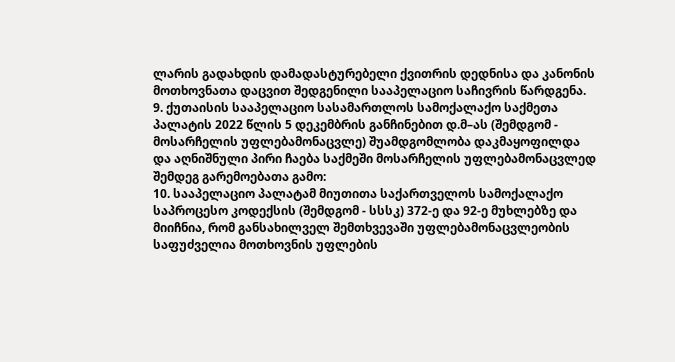ლარის გადახდის დამადასტურებელი ქვითრის დედნისა და კანონის მოთხოვნათა დაცვით შედგენილი სააპელაციო საჩივრის წარდგენა.
9. ქუთაისის სააპელაციო სასამართლოს სამოქალაქო საქმეთა პალატის 2022 წლის 5 დეკემბრის განჩინებით დ.მ–ას (შემდგომ - მოსარჩელის უფლებამონაცვლე) შუამდგომლობა დაკმაყოფილდა და აღნიშნული პირი ჩაება საქმეში მოსარჩელის უფლებამონაცვლედ შემდეგ გარემოებათა გამო:
10. სააპელაციო პალატამ მიუთითა საქართველოს სამოქალაქო საპროცესო კოდექსის (შემდგომ - სსსკ) 372-ე და 92-ე მუხლებზე და მიიჩნია, რომ განსახილველ შემთხვევაში უფლებამონაცვლეობის საფუძველია მოთხოვნის უფლების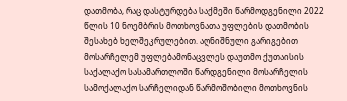დათმობა, რაც დასტურდება საქმეში წარმოდგენილი 2022 წლის 10 ნოემბრის მოთხოვნათა უფლების დათმობის შესახებ ხელშეკრულებით. აღნიშნული გარიგებით მოსარჩელემ უფლებამონაცვლეს დაუთმო ქუთაისის საქალაქო სასამართლოში წარდგენილი მოსარჩელის სამოქალაქო სარჩელიდან წარმოშობილი მოთხოვნის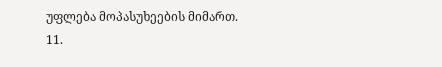უფლება მოპასუხეების მიმართ.
11.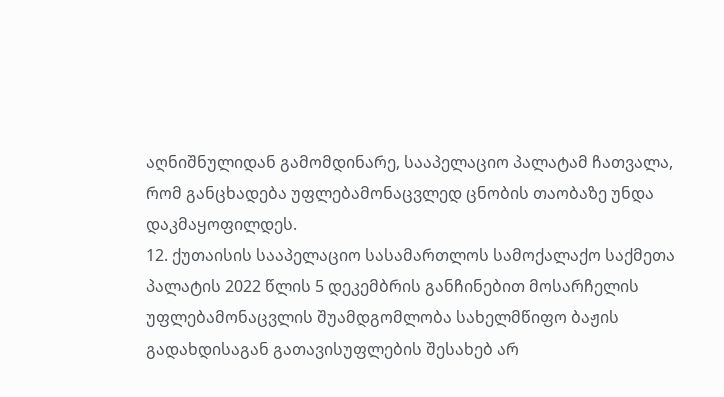აღნიშნულიდან გამომდინარე, სააპელაციო პალატამ ჩათვალა, რომ განცხადება უფლებამონაცვლედ ცნობის თაობაზე უნდა დაკმაყოფილდეს.
12. ქუთაისის სააპელაციო სასამართლოს სამოქალაქო საქმეთა პალატის 2022 წლის 5 დეკემბრის განჩინებით მოსარჩელის უფლებამონაცვლის შუამდგომლობა სახელმწიფო ბაჟის გადახდისაგან გათავისუფლების შესახებ არ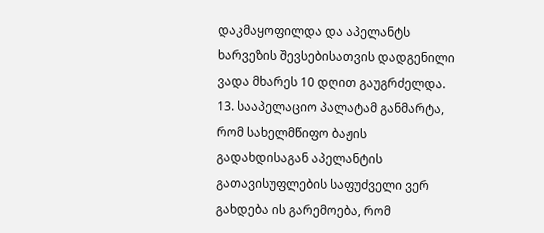დაკმაყოფილდა და აპელანტს ხარვეზის შევსებისათვის დადგენილი ვადა მხარეს 10 დღით გაუგრძელდა.
13. სააპელაციო პალატამ განმარტა, რომ სახელმწიფო ბაჟის გადახდისაგან აპელანტის გათავისუფლების საფუძველი ვერ გახდება ის გარემოება, რომ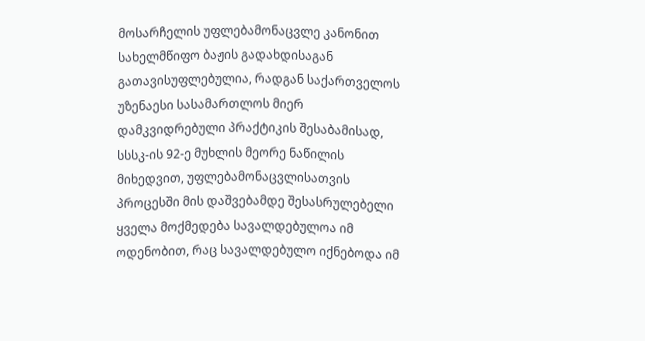მოსარჩელის უფლებამონაცვლე კანონით სახელმწიფო ბაჟის გადახდისაგან გათავისუფლებულია, რადგან საქართველოს უზენაესი სასამართლოს მიერ დამკვიდრებული პრაქტიკის შესაბამისად, სსსკ-ის 92-ე მუხლის მეორე ნაწილის მიხედვით, უფლებამონაცვლისათვის პროცესში მის დაშვებამდე შესასრულებელი ყველა მოქმედება სავალდებულოა იმ ოდენობით, რაც სავალდებულო იქნებოდა იმ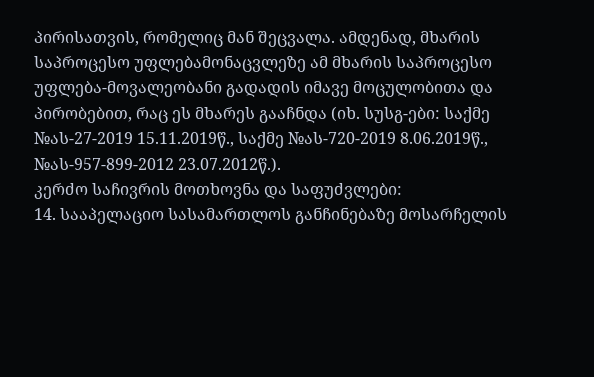პირისათვის, რომელიც მან შეცვალა. ამდენად, მხარის საპროცესო უფლებამონაცვლეზე ამ მხარის საპროცესო უფლება-მოვალეობანი გადადის იმავე მოცულობითა და პირობებით, რაც ეს მხარეს გააჩნდა (იხ. სუსგ-ები: საქმე №ას-27-2019 15.11.2019წ., საქმე №ას-720-2019 8.06.2019წ., №ას-957-899-2012 23.07.2012წ.).
კერძო საჩივრის მოთხოვნა და საფუძვლები:
14. სააპელაციო სასამართლოს განჩინებაზე მოსარჩელის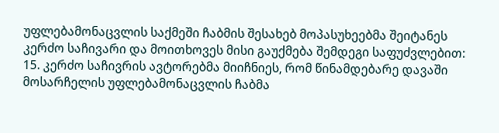უფლებამონაცვლის საქმეში ჩაბმის შესახებ მოპასუხეებმა შეიტანეს კერძო საჩივარი და მოითხოვეს მისი გაუქმება შემდეგი საფუძვლებით:
15. კერძო საჩივრის ავტორებმა მიიჩნიეს, რომ წინამდებარე დავაში მოსარჩელის უფლებამონაცვლის ჩაბმა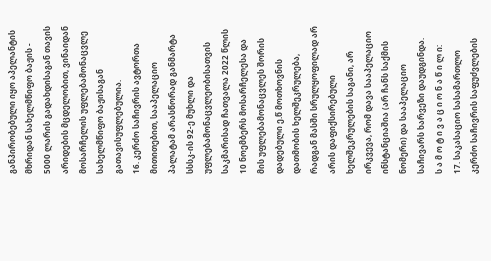განპირობებული იყო აპელანტის მხრიდან სახელმწიფო ბაჟის - 5000 ლარის გადახდისაგან თავის არიდების მცდელობით, ვინაიდან მოსარჩელის უფლებამონაცვლე სახელმწიფო ბაჟისაგან გათავისუფლებულია.
16. კერძო საჩივრის ავტორთა მითითებით, სააპელაციო პალატამ არასწორად განმარტა სსსკ-ის 92-ე მუხლი და უფლებამონაცვლეობისათვის საკმარისად ჩათვალა 2022 წლის 10 ნოემბერს მოსარჩელესა და მის უფლებამონაცვლეს შორის დადებული ე.წ მოთხოვნის დათმობის ხელშეკრულება, რადგან მასში სრულყოფილად არ არის დაფიქსირებული ხელშეკრულების საგანი, არ ირკვევა, რომ დავა სააპელაციო ინსტანციაშია (არ ჩანს საქმის ნომერი) და სააპელაციო საჩივარს ხარვეზი დაუდგინდა.
ს ა მ ო ტ ი ვ ა ც ი ო ნ ა წ ი ლ ი:
17. საკასაციო სასამართლო კერძო საჩივრის საფუძვლების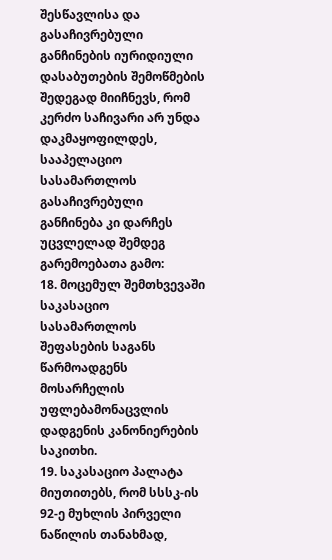შესწავლისა და გასაჩივრებული განჩინების იურიდიული დასაბუთების შემოწმების შედეგად მიიჩნევს, რომ კერძო საჩივარი არ უნდა დაკმაყოფილდეს, სააპელაციო სასამართლოს გასაჩივრებული განჩინება კი დარჩეს უცვლელად შემდეგ გარემოებათა გამო:
18. მოცემულ შემთხვევაში საკასაციო სასამართლოს შეფასების საგანს წარმოადგენს მოსარჩელის უფლებამონაცვლის დადგენის კანონიერების საკითხი.
19. საკასაციო პალატა მიუთითებს, რომ სსსკ-ის 92-ე მუხლის პირველი ნაწილის თანახმად,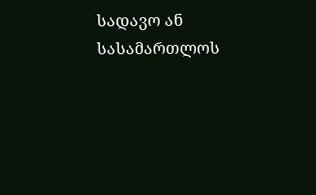სადავო ან სასამართლოს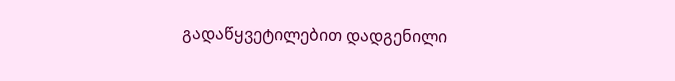გადაწყვეტილებით დადგენილი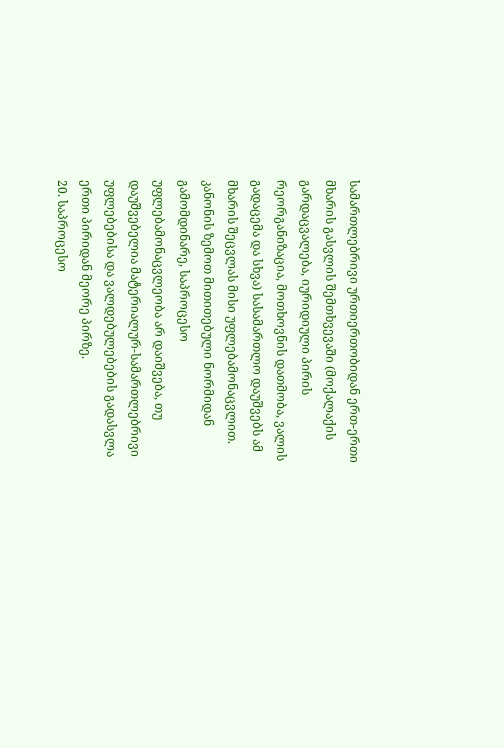სამართლებრივი ურთიერთობიდან ერთ-ერთი მხარის გასვლის შემთხვევაში (მოქალაქის გარდაცვალება, იურიდიული პირის რეორგანიზაცია, მოთხოვნის დათმობა, ვალის გადაცემა და სხვა) სასამართლო დაუშვებს ამ მხარის შეცვლას მისი უფლებამონაცვლით. კანონის ზემოთ მითითებული ნორმიდან გამომდინარე, საპროცესო უფლებამონაცვლეობა არ დაიშვება, თუ დაუშვებელია მატერიალურ-სამართლებრივი უფლებებისა და ვალდებულებების გადასვლა ერთი პირიდან მეორე პირზე.
20. საპროცესო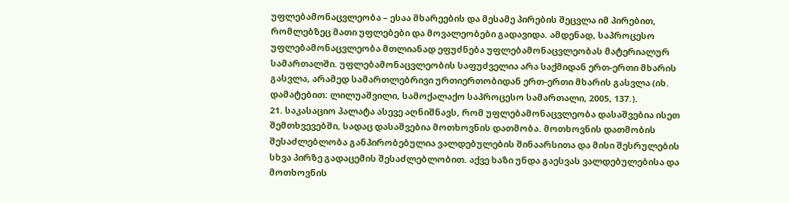უფლებამონაცვლეობა – ესაა მხარეების და მესამე პირების შეცვლა იმ პირებით, რომლებზეც მათი უფლებები და მოვალეობები გადავიდა. ამდენად, საპროცესო უფლებამონაცვლეობა მთლიანად ეფუძნება უფლებამონაცვლეობას მატერიალურ სამართალში. უფლებამონაცვლეობის საფუძველია არა საქმიდან ერთ-ერთი მხარის გასვლა, არამედ სამართლებრივი ურთიერთობიდან ერთ-ერთი მხარის გასვლა (იხ. დამატებით: ლილუაშვილი, სამოქალაქო საპროცესო სამართალი, 2005, 137.).
21. საკასაციო პალატა ასევე აღნიშნავს, რომ უფლებამონაცვლეობა დასაშვებია ისეთ შემთხვევებში, სადაც დასაშვებია მოთხოვნის დათმობა. მოთხოვნის დათმობის შესაძლებლობა განპირობებულია ვალდებულების შინაარსითა და მისი შესრულების სხვა პირზე გადაცემის შესაძლებლობით. აქვე ხაზი უნდა გაესვას ვალდებულებისა და მოთხოვნის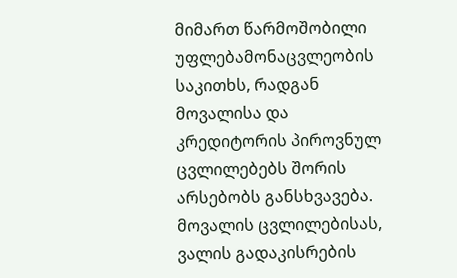მიმართ წარმოშობილი უფლებამონაცვლეობის საკითხს, რადგან მოვალისა და კრედიტორის პიროვნულ ცვლილებებს შორის არსებობს განსხვავება. მოვალის ცვლილებისას, ვალის გადაკისრების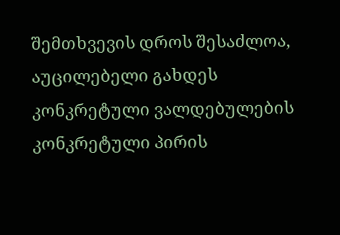შემთხვევის დროს შესაძლოა, აუცილებელი გახდეს კონკრეტული ვალდებულების კონკრეტული პირის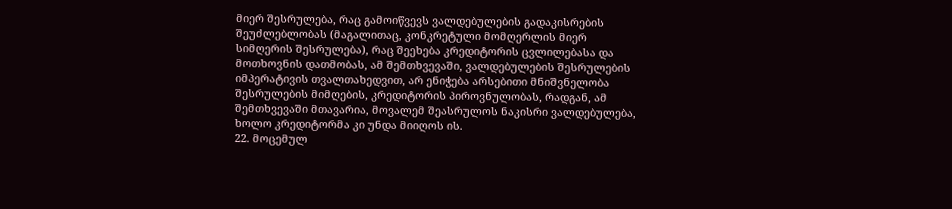მიერ შესრულება, რაც გამოიწვევს ვალდებულების გადაკისრების შეუძლებლობას (მაგალითაც, კონკრეტული მომღერლის მიერ სიმღერის შესრულება), რაც შეეხება კრედიტორის ცვლილებასა და მოთხოვნის დათმობას, ამ შემთხვევაში, ვალდებულების შესრულების იმპერატივის თვალთახედვით, არ ენიჭება არსებითი მნიშვნელობა შესრულების მიმღების, კრედიტორის პიროვნულობას, რადგან, ამ შემთხვევაში მთავარია, მოვალემ შეასრულოს ნაკისრი ვალდებულება, ხოლო კრედიტორმა კი უნდა მიიღოს ის.
22. მოცემულ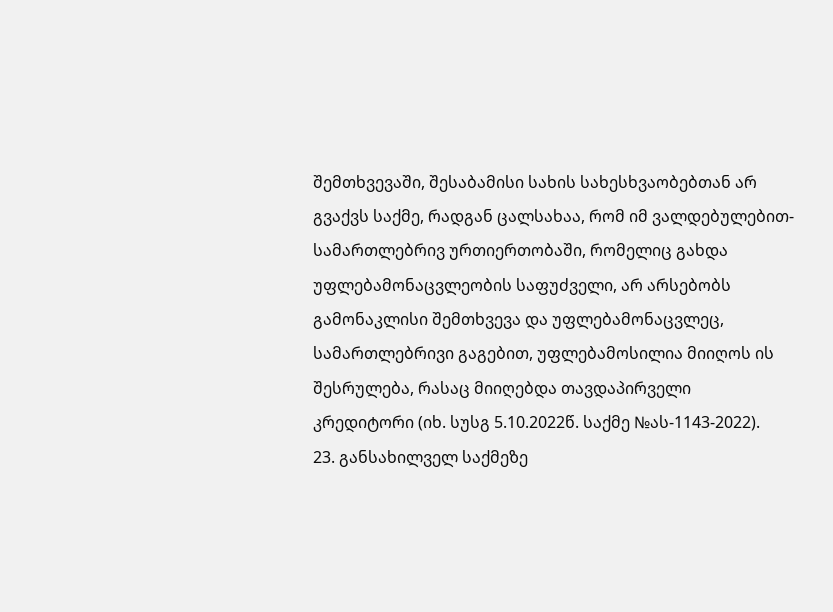შემთხვევაში, შესაბამისი სახის სახესხვაობებთან არ გვაქვს საქმე, რადგან ცალსახაა, რომ იმ ვალდებულებით-სამართლებრივ ურთიერთობაში, რომელიც გახდა უფლებამონაცვლეობის საფუძველი, არ არსებობს გამონაკლისი შემთხვევა და უფლებამონაცვლეც, სამართლებრივი გაგებით, უფლებამოსილია მიიღოს ის შესრულება, რასაც მიიღებდა თავდაპირველი კრედიტორი (იხ. სუსგ 5.10.2022წ. საქმე №ას-1143-2022).
23. განსახილველ საქმეზე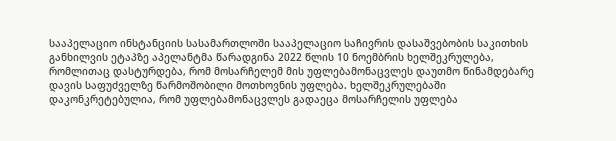სააპელაციო ინსტანციის სასამართლოში სააპელაციო საჩივრის დასაშვებობის საკითხის განხილვის ეტაპზე აპელანტმა წარადგინა 2022 წლის 10 ნოემბრის ხელშეკრულება, რომლითაც დასტურდება, რომ მოსარჩელემ მის უფლებამონაცვლეს დაუთმო წინამდებარე დავის საფუძველზე წარმოშობილი მოთხოვნის უფლება. ხელშეკრულებაში დაკონკრეტებულია, რომ უფლებამონაცვლეს გადაეცა მოსარჩელის უფლება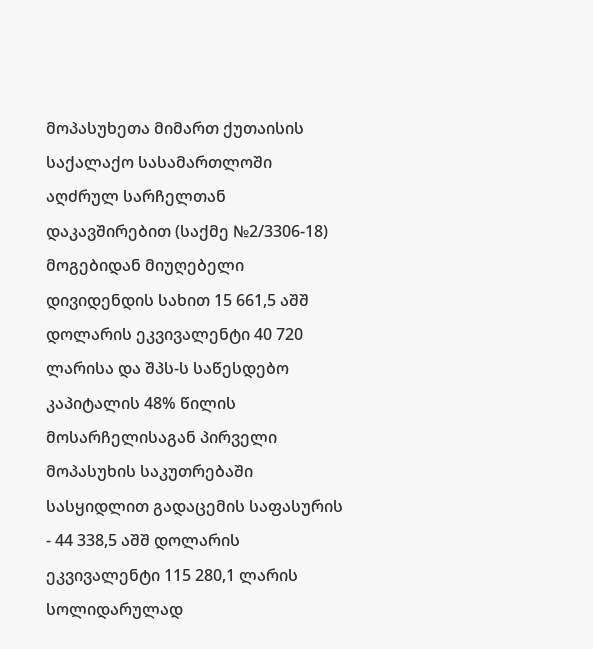მოპასუხეთა მიმართ ქუთაისის საქალაქო სასამართლოში აღძრულ სარჩელთან დაკავშირებით (საქმე №2/3306-18) მოგებიდან მიუღებელი დივიდენდის სახით 15 661,5 აშშ დოლარის ეკვივალენტი 40 720 ლარისა და შპს-ს საწესდებო კაპიტალის 48% წილის მოსარჩელისაგან პირველი მოპასუხის საკუთრებაში სასყიდლით გადაცემის საფასურის - 44 338,5 აშშ დოლარის ეკვივალენტი 115 280,1 ლარის სოლიდარულად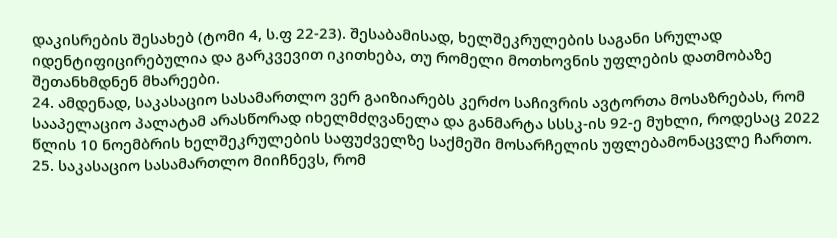დაკისრების შესახებ (ტომი 4, ს.ფ 22-23). შესაბამისად, ხელშეკრულების საგანი სრულად იდენტიფიცირებულია და გარკვევით იკითხება, თუ რომელი მოთხოვნის უფლების დათმობაზე შეთანხმდნენ მხარეები.
24. ამდენად, საკასაციო სასამართლო ვერ გაიზიარებს კერძო საჩივრის ავტორთა მოსაზრებას, რომ სააპელაციო პალატამ არასწორად იხელმძღვანელა და განმარტა სსსკ-ის 92-ე მუხლი, როდესაც 2022 წლის 10 ნოემბრის ხელშეკრულების საფუძველზე საქმეში მოსარჩელის უფლებამონაცვლე ჩართო.
25. საკასაციო სასამართლო მიიჩნევს, რომ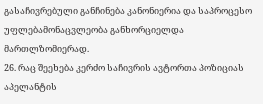გასაჩივრებული განჩინება კანონიერია და საპროცესო უფლებამონაცვლეობა განხორციელდა მართლზომიერად.
26. რაც შეეხება კერძო საჩივრის ავტორთა პოზიციას აპელანტის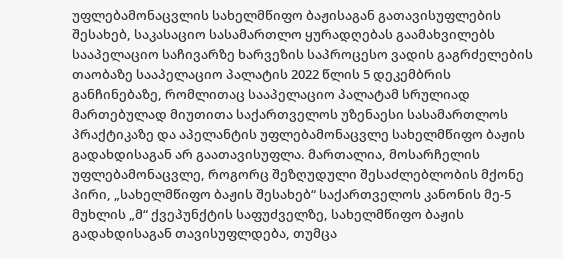უფლებამონაცვლის სახელმწიფო ბაჟისაგან გათავისუფლების შესახებ, საკასაციო სასამართლო ყურადღებას გაამახვილებს სააპელაციო საჩივარზე ხარვეზის საპროცესო ვადის გაგრძელების თაობაზე სააპელაციო პალატის 2022 წლის 5 დეკემბრის განჩინებაზე, რომლითაც სააპელაციო პალატამ სრულიად მართებულად მიუთითა საქართველოს უზენაესი სასამართლოს პრაქტიკაზე და აპელანტის უფლებამონაცვლე სახელმწიფო ბაჟის გადახდისაგან არ გაათავისუფლა. მართალია, მოსარჩელის უფლებამონაცვლე, როგორც შეზღუდული შესაძლებლობის მქონე პირი, „სახელმწიფო ბაჟის შესახებ“ საქართველოს კანონის მე-5 მუხლის „მ“ ქვეპუნქტის საფუძველზე, სახელმწიფო ბაჟის გადახდისაგან თავისუფლდება, თუმცა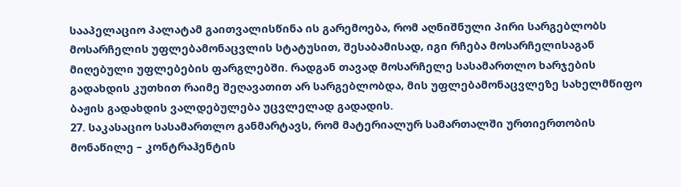სააპელაციო პალატამ გაითვალისწინა ის გარემოება, რომ აღნიშნული პირი სარგებლობს მოსარჩელის უფლებამონაცვლის სტატუსით, შესაბამისად, იგი რჩება მოსარჩელისაგან მიღებული უფლებების ფარგლებში. რადგან თავად მოსარჩელე სასამართლო ხარჯების გადახდის კუთხით რაიმე შეღავათით არ სარგებლობდა, მის უფლებამონაცვლეზე სახელმწიფო ბაჟის გადახდის ვალდებულება უცვლელად გადადის.
27. საკასაციო სასამართლო განმარტავს, რომ მატერიალურ სამართალში ურთიერთობის მონაწილე – კონტრაჰენტის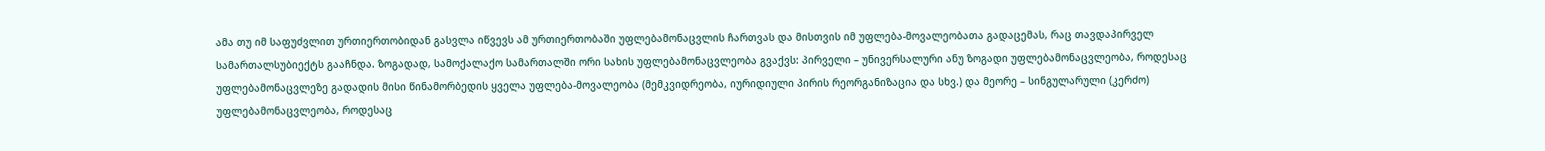ამა თუ იმ საფუძვლით ურთიერთობიდან გასვლა იწვევს ამ ურთიერთობაში უფლებამონაცვლის ჩართვას და მისთვის იმ უფლება-მოვალეობათა გადაცემას, რაც თავდაპირველ სამართალსუბიექტს გააჩნდა. ზოგადად, სამოქალაქო სამართალში ორი სახის უფლებამონაცვლეობა გვაქვს: პირველი – უნივერსალური ანუ ზოგადი უფლებამონაცვლეობა, როდესაც უფლებამონაცვლეზე გადადის მისი წინამორბედის ყველა უფლება-მოვალეობა (მემკვიდრეობა, იურიდიული პირის რეორგანიზაცია და სხვ.) და მეორე – სინგულარული (კერძო) უფლებამონაცვლეობა, როდესაც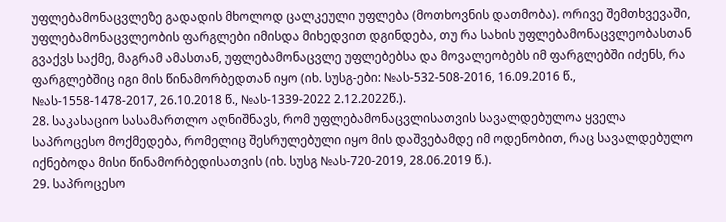უფლებამონაცვლეზე გადადის მხოლოდ ცალკეული უფლება (მოთხოვნის დათმობა). ორივე შემთხვევაში, უფლებამონაცვლეობის ფარგლები იმისდა მიხედვით დგინდება, თუ რა სახის უფლებამონაცვლეობასთან გვაქვს საქმე, მაგრამ ამასთან, უფლებამონაცვლე უფლებებსა და მოვალეობებს იმ ფარგლებში იძენს, რა ფარგლებშიც იგი მის წინამორბედთან იყო (იხ. სუსგ-ები: №ას-532-508-2016, 16.09.2016 წ., №ას-1558-1478-2017, 26.10.2018 წ., №ას-1339-2022 2.12.2022წ.).
28. საკასაციო სასამართლო აღნიშნავს, რომ უფლებამონაცვლისათვის სავალდებულოა ყველა საპროცესო მოქმედება, რომელიც შესრულებული იყო მის დაშვებამდე იმ ოდენობით, რაც სავალდებულო იქნებოდა მისი წინამორბედისათვის (იხ. სუსგ №ას-720-2019, 28.06.2019 წ.).
29. საპროცესო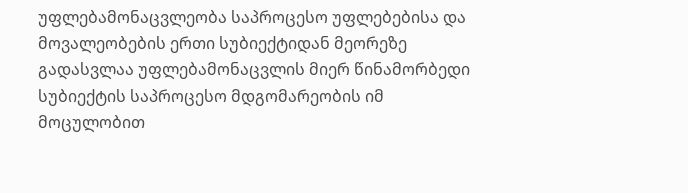უფლებამონაცვლეობა საპროცესო უფლებებისა და მოვალეობების ერთი სუბიექტიდან მეორეზე გადასვლაა უფლებამონაცვლის მიერ წინამორბედი სუბიექტის საპროცესო მდგომარეობის იმ მოცულობით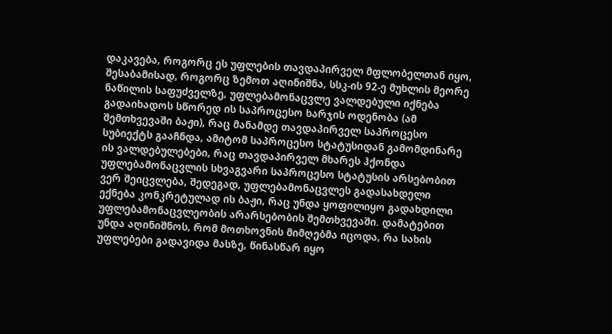დაკავება, როგორც ეს უფლების თავდაპირველ მფლობელთან იყო, შესაბამისად, როგორც ზემოთ აღინიშნა, სსკ-ის 92-ე მუხლის მეორე ნაწილის საფუძველზე, უფლებამონაცვლე ვალდებული იქნება გადაიხადოს სწორედ ის საპროცესო ხარჯის ოდენობა (ამ შემთხვევაში ბაჟი), რაც მანამდე თავდაპირველ საპროცესო სუბიექტს გააჩნდა, ამიტომ საპროცესო სტატუსიდან გამომდინარე ის ვალდებულებები, რაც თავდაპირველ მხარეს ჰქონდა უფლებამონაცვლის სხვაგვარი საპროცესო სტატუსის არსებობით ვერ შეიცვლება, შედეგად, უფლებამონაცვლეს გადასახდელი ექნება კონკრეტულად ის ბაჟი, რაც უნდა ყოფილიყო გადახდილი უფლებამონაცვლეობის არარსებობის შემთხვევაში. დამატებით უნდა აღინიშნოს, რომ მოთხოვნის მიმღებმა იცოდა, რა სახის უფლებები გადავიდა მასზე, წინასწარ იყო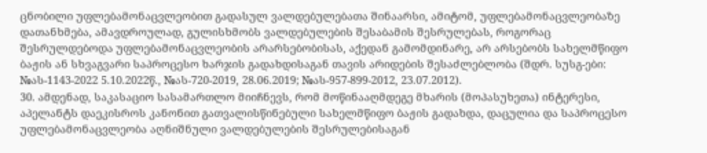ცნობილი უფლებამონაცვლეობით გადასულ ვალდებულებათა შინაარსი, ამიტომ, უფლებამონაცვლეობაზე დათანხმება, ამავდროულად, გულისხმობს ვალდებულების შესაბამის შესრულებას, როგორაც შესრულდებოდა უფლებამონაცვლეობის არარსებობისას, აქედან გამომდინარე, არ არსებობს სახელმწიფო ბაჟის ან სხვაგვარი საპროცესო ხარჯის გადახდისაგან თავის არიდების შესაძლებლობა (შდრ. სუსგ-ები: №ას-1143-2022 5.10.2022წ., №ას-720-2019, 28.06.2019; №ას-957-899-2012, 23.07.2012).
30. ამდენად, საკასაციო სასამართლო მიიჩნევს, რომ მოწინააღმდეგე მხარის (მოპასუხეთა) ინტერესი, აპელანტს დაეკისროს კანონით გათვალისწინებული სახელმწიფო ბაჟის გადახდა, დაცულია და საპროცესო უფლებამონაცვლეობა აღნიშნული ვალდებულების შესრულებისაგან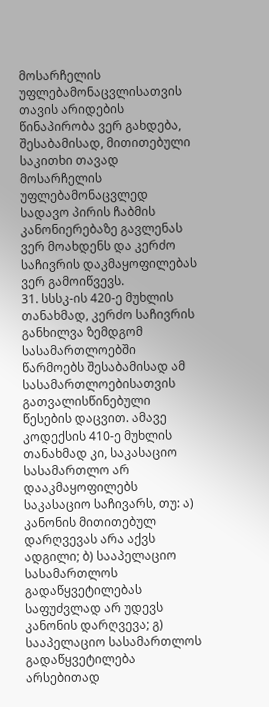მოსარჩელის უფლებამონაცვლისათვის თავის არიდების წინაპირობა ვერ გახდება, შესაბამისად, მითითებული საკითხი თავად მოსარჩელის უფლებამონაცვლედ სადავო პირის ჩაბმის კანონიერებაზე გავლენას ვერ მოახდენს და კერძო საჩივრის დაკმაყოფილებას ვერ გამოიწვევს.
31. სსსკ-ის 420-ე მუხლის თანახმად, კერძო საჩივრის განხილვა ზემდგომ სასამართლოებში წარმოებს შესაბამისად ამ სასამართლოებისათვის გათვალისწინებული წესების დაცვით. ამავე კოდექსის 410-ე მუხლის თანახმად კი, საკასაციო სასამართლო არ დააკმაყოფილებს საკასაციო საჩივარს, თუ: ა) კანონის მითითებულ დარღვევას არა აქვს ადგილი; ბ) სააპელაციო სასამართლოს გადაწყვეტილებას საფუძვლად არ უდევს კანონის დარღვევა; გ) სააპელაციო სასამართლოს გადაწყვეტილება არსებითად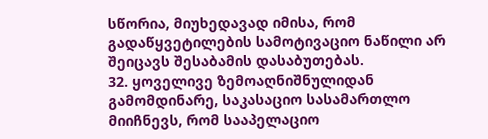სწორია, მიუხედავად იმისა, რომ გადაწყვეტილების სამოტივაციო ნაწილი არ შეიცავს შესაბამის დასაბუთებას.
32. ყოველივე ზემოაღნიშნულიდან გამომდინარე, საკასაციო სასამართლო მიიჩნევს, რომ სააპელაციო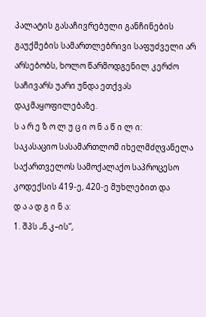პალატის გასაჩივრებული განჩინების გაუქმების სამართლებრივი საფუძველი არ არსებობს, ხოლო წარმოდგენილ კერძო საჩივარს უარი უნდა ეთქვას დაკმაყოფილებაზე.
ს ა რ ე ზ ო ლ უ ც ი ო ნ ა წ ი ლ ი:
საკასაციო სასამართლომ იხელმძღვანელა საქართველოს სამოქალაქო საპროცესო კოდექსის 419-ე, 420-ე მუხლებით და
დ ა ა დ გ ი ნ ა:
1. შპს „ნ.კ–ის“,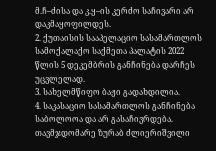მ.ჩ–ძისა და კ.ყ–ის კერძო საჩივარი არ დაკმაყოფილდეს.
2. ქუთაისის სააპელაციო სასამართლოს სამოქალაქო საქმეთა პალატის 2022 წლის 5 დეკემბრის განჩინება დარჩეს უცვლელად.
3. სახელმწიფო ბაჟი გადახდილია.
4. საკასაციო სასამართლოს განჩინება საბოლოოა და არ გასაჩივრდება.
თავმჯდომარე ზურაბ ძლიერიშვილი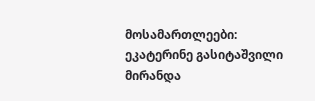მოსამართლეები: ეკატერინე გასიტაშვილი
მირანდა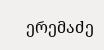ერემაძე